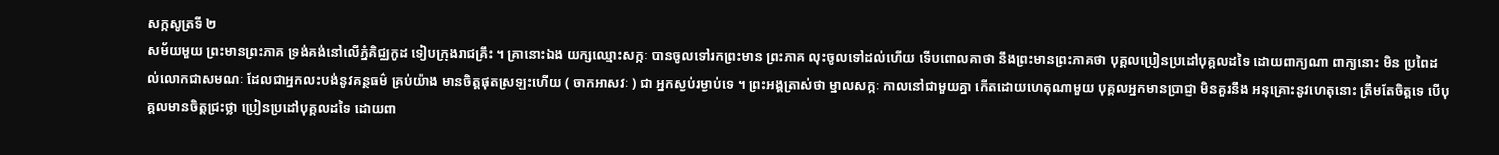សក្កសូត្រទី ២
សម័យមួយ ព្រះមានព្រះភាគ ទ្រង់គង់នៅលើភ្នំគិជ្ឈកូដ ទៀបក្រុងរាជគ្រឹះ ។ គ្រានោះឯង យក្សឈ្មោះសក្កៈ បានចូលទៅរកព្រះមាន ព្រះភាគ លុះចូលទៅដល់ហើយ ទើបពោលគាថា នឹងព្រះមានព្រះភាគថា បុគ្គលប្រៀនប្រដៅបុគ្គលដទៃ ដោយពាក្យណា ពាក្យនោះ មិន ប្រពៃដល់លោកជាសមណៈ ដែលជាអ្នកលះបង់នូវគន្ថធម៌ គ្រប់យ៉ាង មានចិត្តផុតស្រឡះហើយ ( ចាកអាសវៈ ) ជា អ្នកស្ងប់រម្ងាប់ទេ ។ ព្រះអង្គត្រាស់ថា ម្នាលសក្កៈ កាលនៅជាមួយគ្នា កើតដោយហេតុណាមួយ បុគ្គលអ្នកមានប្រាជ្ញា មិនគួរនឹង អនុគ្រោះនូវហេតុនោះ ត្រឹមតែចិត្តទេ បើបុគ្គលមានចិត្តជ្រះថ្លា ប្រៀនប្រដៅបុគ្គលដទៃ ដោយពា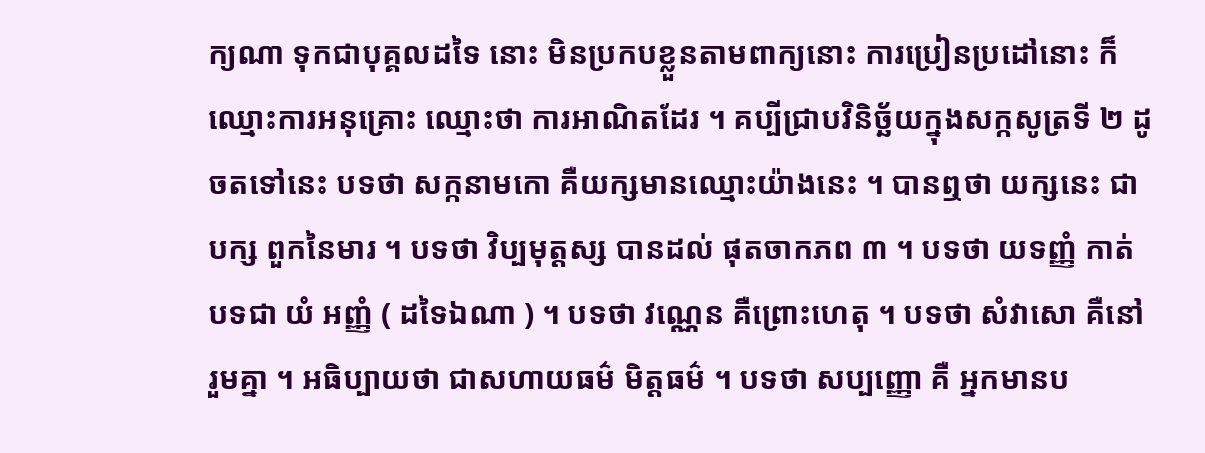ក្យណា ទុកជាបុគ្គលដទៃ នោះ មិនប្រកបខ្លួនតាមពាក្យនោះ ការប្រៀនប្រដៅនោះ ក៏ឈ្មោះការអនុគ្រោះ ឈ្មោះថា ការអាណិតដែរ ។ គប្បីជ្រាបវិនិច្ឆ័យក្នុងសក្កសូត្រទី ២ ដូចតទៅនេះ បទថា សក្កនាមកោ គឺយក្សមានឈ្មោះយ៉ាងនេះ ។ បានឮថា យក្សនេះ ជាបក្ស ពួកនៃមារ ។ បទថា វិប្បមុត្តស្ស បានដល់ ផុតចាកភព ៣ ។ បទថា យទញ្ញំ កាត់បទជា យំ អញ្ញំ ( ដទៃឯណា ) ។ បទថា វណ្ណេន គឺព្រោះហេតុ ។ បទថា សំវាសោ គឺនៅ រួមគ្នា ។ អធិប្បាយថា ជាសហាយធម៌ មិត្តធម៌ ។ បទថា សប្បញ្ញោ គឺ អ្នកមានប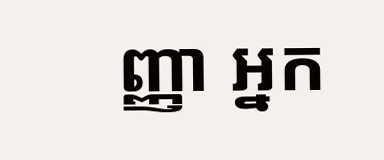ញ្ញា អ្នក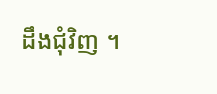ដឹងជុំវិញ ។